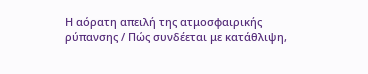Η αόρατη απειλή της ατμοσφαιρικής ρύπανσης / Πώς συνδέεται με κατάθλιψη,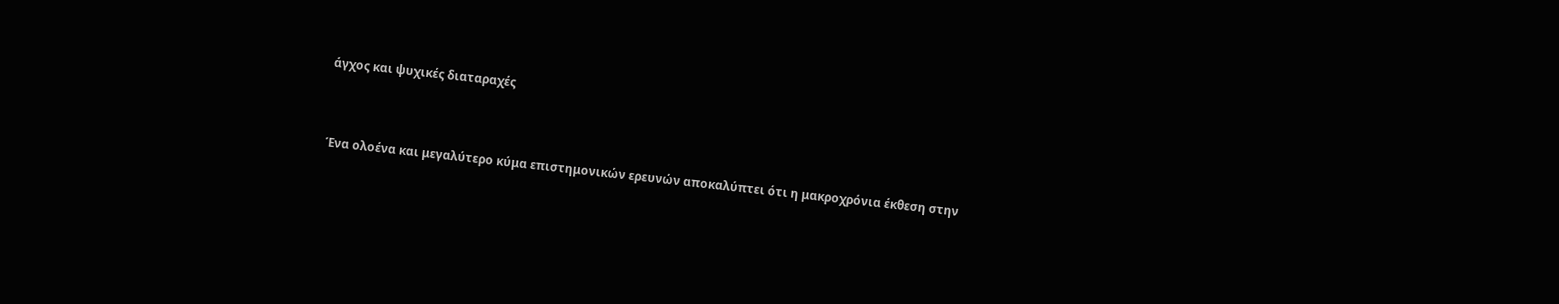άγχος και ψυχικές διαταραχές


Ένα ολοένα και μεγαλύτερο κύμα επιστημονικών ερευνών αποκαλύπτει ότι η μακροχρόνια έκθεση στην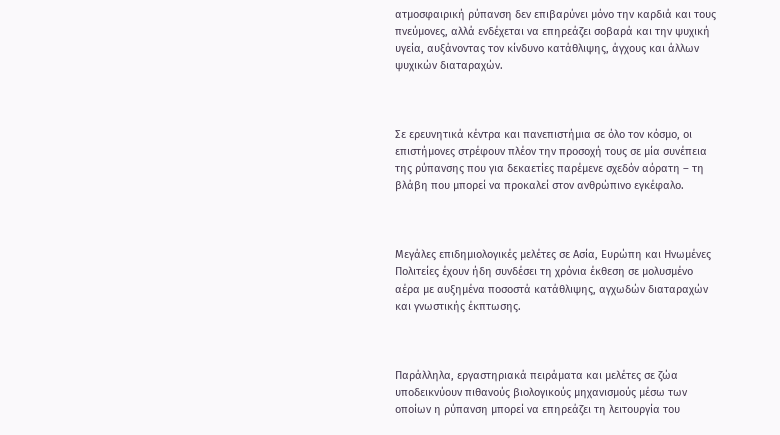ατμοσφαιρική ρύπανση δεν επιβαρύνει μόνο την καρδιά και τους πνεύμονες, αλλά ενδέχεται να επηρεάζει σοβαρά και την ψυχική υγεία, αυξάνοντας τον κίνδυνο κατάθλιψης, άγχους και άλλων ψυχικών διαταραχών.



Σε ερευνητικά κέντρα και πανεπιστήμια σε όλο τον κόσμο, οι επιστήμονες στρέφουν πλέον την προσοχή τους σε μία συνέπεια της ρύπανσης που για δεκαετίες παρέμενε σχεδόν αόρατη – τη βλάβη που μπορεί να προκαλεί στον ανθρώπινο εγκέφαλο.



Μεγάλες επιδημιολογικές μελέτες σε Ασία, Ευρώπη και Ηνωμένες Πολιτείες έχουν ήδη συνδέσει τη χρόνια έκθεση σε μολυσμένο αέρα με αυξημένα ποσοστά κατάθλιψης, αγχωδών διαταραχών και γνωστικής έκπτωσης.



Παράλληλα, εργαστηριακά πειράματα και μελέτες σε ζώα υποδεικνύουν πιθανούς βιολογικούς μηχανισμούς μέσω των οποίων η ρύπανση μπορεί να επηρεάζει τη λειτουργία του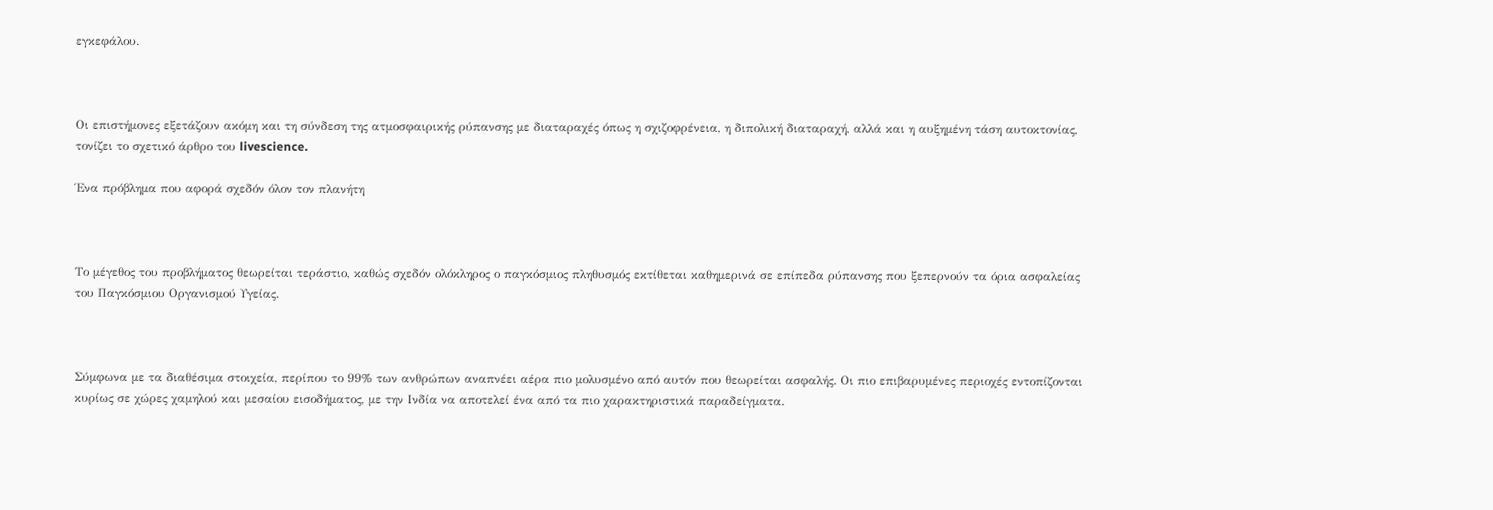εγκεφάλου.



Οι επιστήμονες εξετάζουν ακόμη και τη σύνδεση της ατμοσφαιρικής ρύπανσης με διαταραχές όπως η σχιζοφρένεια, η διπολική διαταραχή, αλλά και η αυξημένη τάση αυτοκτονίας, τονίζει το σχετικό άρθρο του livescience.

Ένα πρόβλημα που αφορά σχεδόν όλον τον πλανήτη



Το μέγεθος του προβλήματος θεωρείται τεράστιο, καθώς σχεδόν ολόκληρος ο παγκόσμιος πληθυσμός εκτίθεται καθημερινά σε επίπεδα ρύπανσης που ξεπερνούν τα όρια ασφαλείας του Παγκόσμιου Οργανισμού Υγείας.



Σύμφωνα με τα διαθέσιμα στοιχεία, περίπου το 99% των ανθρώπων αναπνέει αέρα πιο μολυσμένο από αυτόν που θεωρείται ασφαλής. Οι πιο επιβαρυμένες περιοχές εντοπίζονται κυρίως σε χώρες χαμηλού και μεσαίου εισοδήματος, με την Ινδία να αποτελεί ένα από τα πιο χαρακτηριστικά παραδείγματα.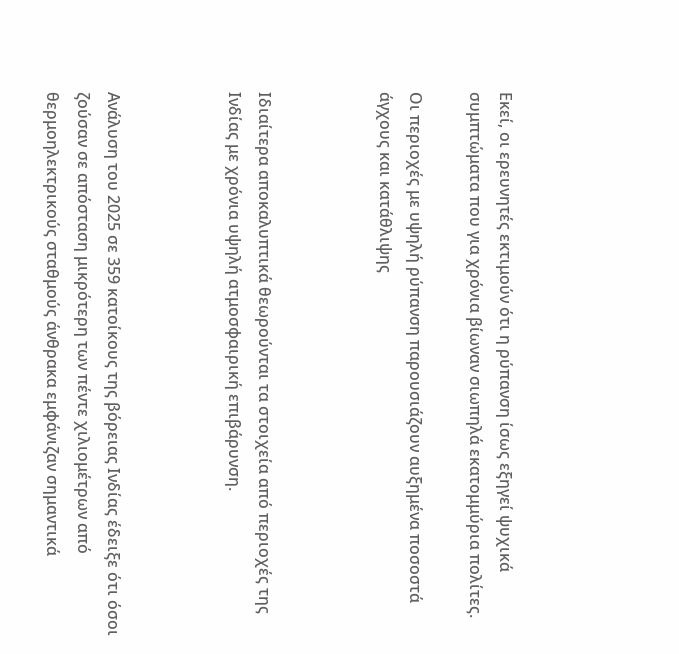Εκεί, οι ερευνητές εκτιμούν ότι η ρύπανση ίσως εξηγεί ψυχικά συμπτώματα που για χρόνια βίωναν σιωπηλά εκατομμύρια πολίτες.

Οι περιοχές με υψηλή ρύπανση παρουσιάζουν αυξημένα ποσοστά άγχους και κατάθλιψης



Ιδιαίτερα αποκαλυπτικά θεωρούνται τα στοιχεία από περιοχές της Ινδίας με χρόνια υψηλή ατμοσφαιρική επιβάρυνση.



Ανάλυση του 2025 σε 359 κατοίκους της βόρειας Ινδίας έδειξε ότι όσοι ζούσαν σε απόσταση μικρότερη των πέντε χιλιομέτρων από θερμοηλεκτρικούς σταθμούς άνθρακα εμφάνιζαν σημαντικά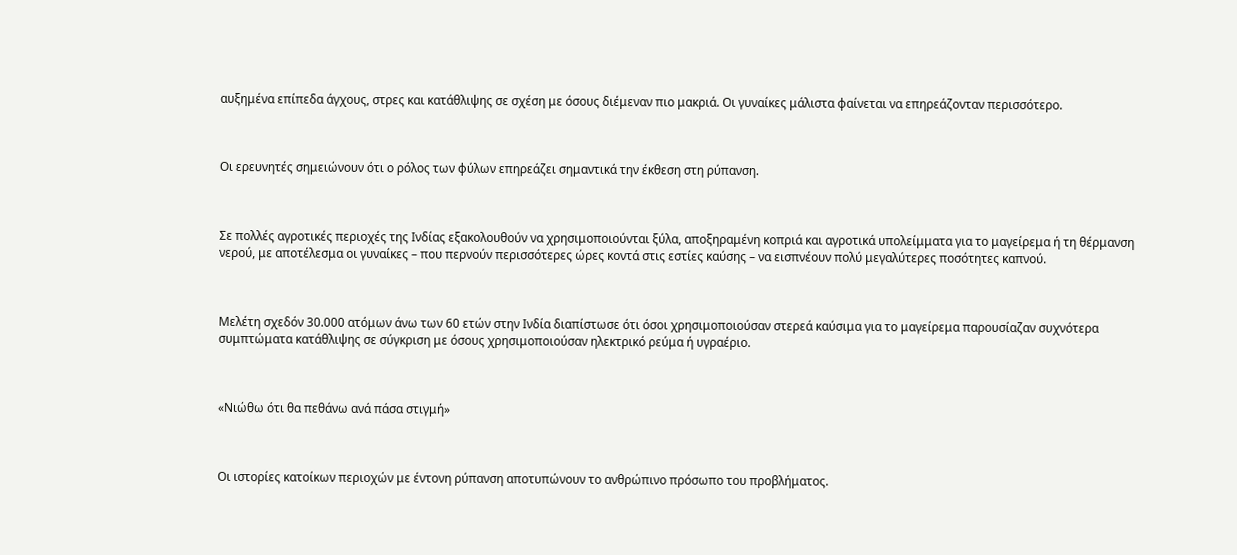αυξημένα επίπεδα άγχους, στρες και κατάθλιψης σε σχέση με όσους διέμεναν πιο μακριά. Οι γυναίκες μάλιστα φαίνεται να επηρεάζονταν περισσότερο.



Οι ερευνητές σημειώνουν ότι ο ρόλος των φύλων επηρεάζει σημαντικά την έκθεση στη ρύπανση.



Σε πολλές αγροτικές περιοχές της Ινδίας εξακολουθούν να χρησιμοποιούνται ξύλα, αποξηραμένη κοπριά και αγροτικά υπολείμματα για το μαγείρεμα ή τη θέρμανση νερού, με αποτέλεσμα οι γυναίκες – που περνούν περισσότερες ώρες κοντά στις εστίες καύσης – να εισπνέουν πολύ μεγαλύτερες ποσότητες καπνού.



Μελέτη σχεδόν 30.000 ατόμων άνω των 60 ετών στην Ινδία διαπίστωσε ότι όσοι χρησιμοποιούσαν στερεά καύσιμα για το μαγείρεμα παρουσίαζαν συχνότερα συμπτώματα κατάθλιψης σε σύγκριση με όσους χρησιμοποιούσαν ηλεκτρικό ρεύμα ή υγραέριο.



«Νιώθω ότι θα πεθάνω ανά πάσα στιγμή»



Οι ιστορίες κατοίκων περιοχών με έντονη ρύπανση αποτυπώνουν το ανθρώπινο πρόσωπο του προβλήματος.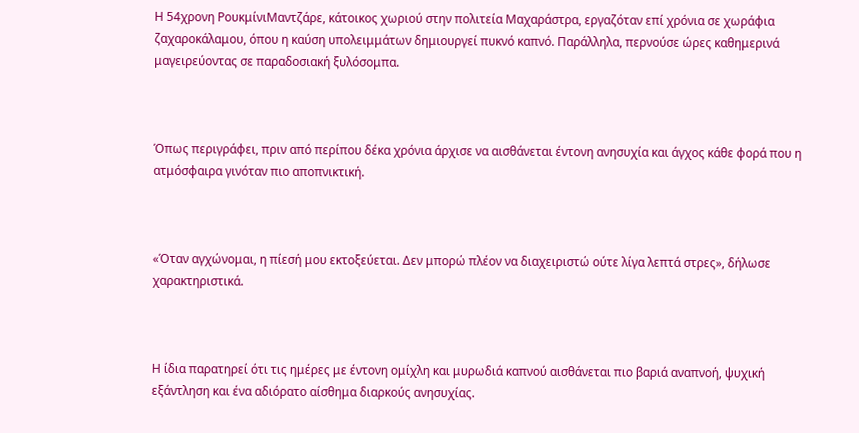Η 54χρονη ΡουκμίνιΜαντζάρε, κάτοικος χωριού στην πολιτεία Μαχαράστρα, εργαζόταν επί χρόνια σε χωράφια ζαχαροκάλαμου, όπου η καύση υπολειμμάτων δημιουργεί πυκνό καπνό. Παράλληλα, περνούσε ώρες καθημερινά μαγειρεύοντας σε παραδοσιακή ξυλόσομπα.



Όπως περιγράφει, πριν από περίπου δέκα χρόνια άρχισε να αισθάνεται έντονη ανησυχία και άγχος κάθε φορά που η ατμόσφαιρα γινόταν πιο αποπνικτική.



«Όταν αγχώνομαι, η πίεσή μου εκτοξεύεται. Δεν μπορώ πλέον να διαχειριστώ ούτε λίγα λεπτά στρες», δήλωσε χαρακτηριστικά.



Η ίδια παρατηρεί ότι τις ημέρες με έντονη ομίχλη και μυρωδιά καπνού αισθάνεται πιο βαριά αναπνοή, ψυχική εξάντληση και ένα αδιόρατο αίσθημα διαρκούς ανησυχίας.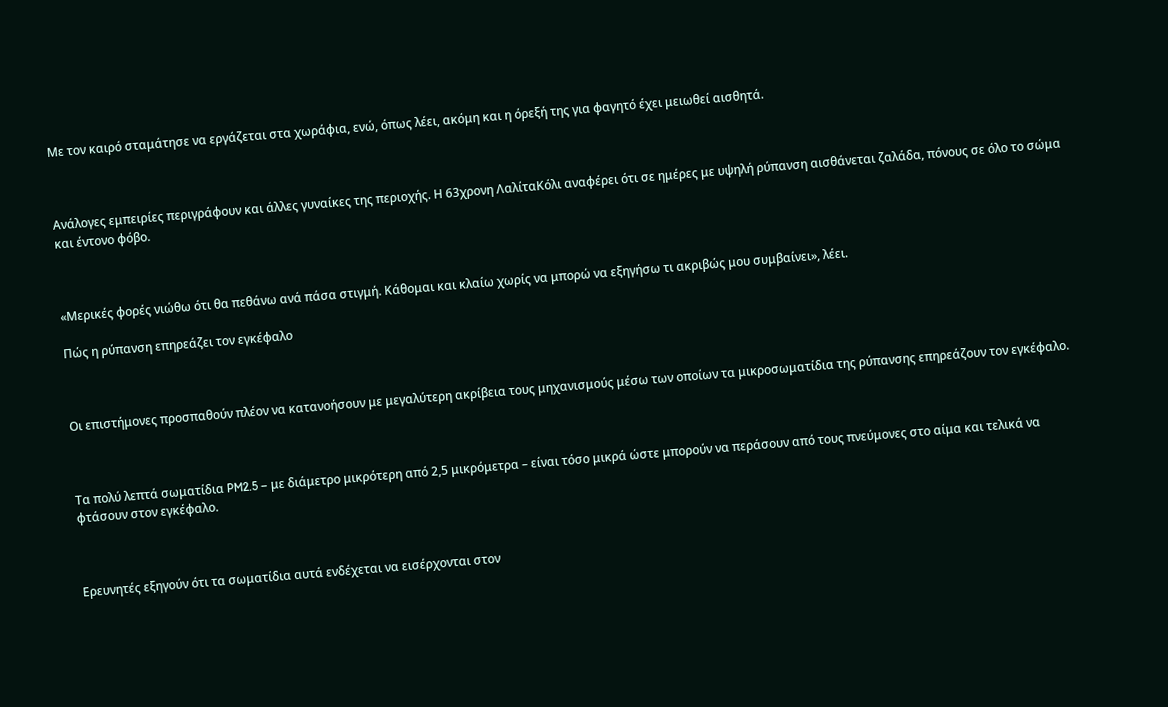Με τον καιρό σταμάτησε να εργάζεται στα χωράφια, ενώ, όπως λέει, ακόμη και η όρεξή της για φαγητό έχει μειωθεί αισθητά.



Ανάλογες εμπειρίες περιγράφουν και άλλες γυναίκες της περιοχής. Η 63χρονη ΛαλίταΚόλι αναφέρει ότι σε ημέρες με υψηλή ρύπανση αισθάνεται ζαλάδα, πόνους σε όλο το σώμα και έντονο φόβο.



«Μερικές φορές νιώθω ότι θα πεθάνω ανά πάσα στιγμή. Κάθομαι και κλαίω χωρίς να μπορώ να εξηγήσω τι ακριβώς μου συμβαίνει», λέει.

Πώς η ρύπανση επηρεάζει τον εγκέφαλο



Οι επιστήμονες προσπαθούν πλέον να κατανοήσουν με μεγαλύτερη ακρίβεια τους μηχανισμούς μέσω των οποίων τα μικροσωματίδια της ρύπανσης επηρεάζουν τον εγκέφαλο.



Τα πολύ λεπτά σωματίδια PM2.5 – με διάμετρο μικρότερη από 2,5 μικρόμετρα – είναι τόσο μικρά ώστε μπορούν να περάσουν από τους πνεύμονες στο αίμα και τελικά να φτάσουν στον εγκέφαλο.



Ερευνητές εξηγούν ότι τα σωματίδια αυτά ενδέχεται να εισέρχονται στον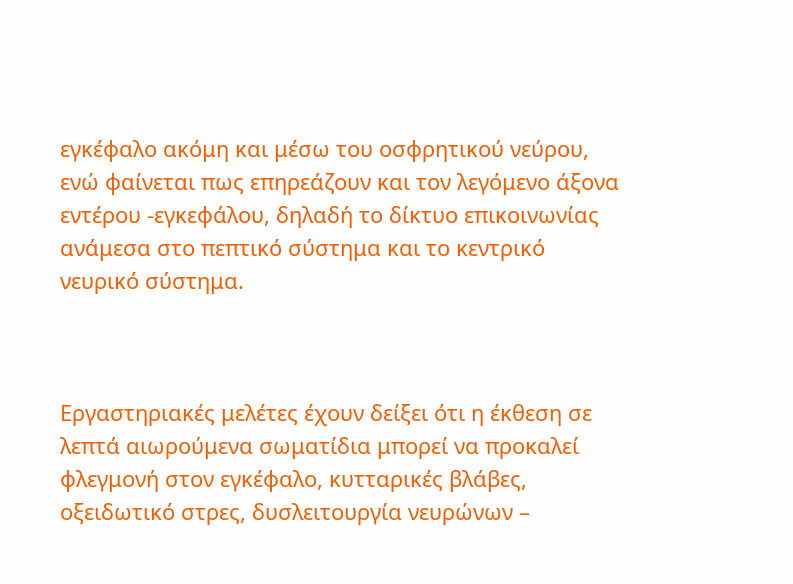εγκέφαλο ακόμη και μέσω του οσφρητικού νεύρου, ενώ φαίνεται πως επηρεάζουν και τον λεγόμενο άξονα εντέρου -εγκεφάλου, δηλαδή το δίκτυο επικοινωνίας ανάμεσα στο πεπτικό σύστημα και το κεντρικό νευρικό σύστημα.



Εργαστηριακές μελέτες έχουν δείξει ότι η έκθεση σε λεπτά αιωρούμενα σωματίδια μπορεί να προκαλεί φλεγμονή στον εγκέφαλο, κυτταρικές βλάβες, οξειδωτικό στρες, δυσλειτουργία νευρώνων –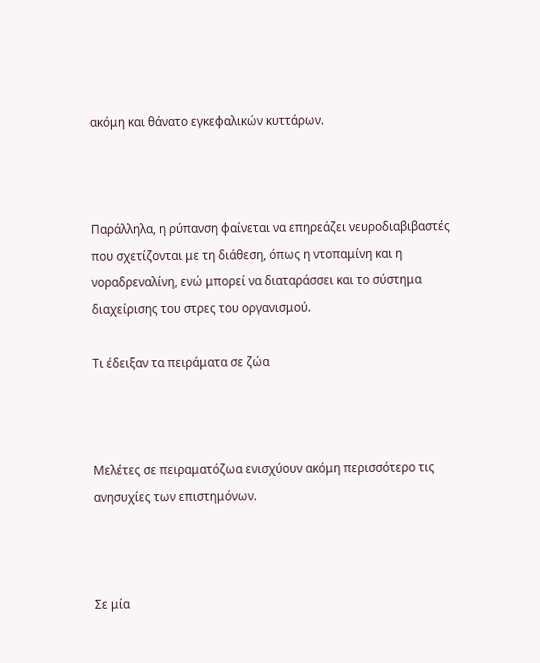ακόμη και θάνατο εγκεφαλικών κυττάρων.



Παράλληλα, η ρύπανση φαίνεται να επηρεάζει νευροδιαβιβαστές που σχετίζονται με τη διάθεση, όπως η ντοπαμίνη και η νοραδρεναλίνη, ενώ μπορεί να διαταράσσει και το σύστημα διαχείρισης του στρες του οργανισμού.

Τι έδειξαν τα πειράματα σε ζώα



Μελέτες σε πειραματόζωα ενισχύουν ακόμη περισσότερο τις ανησυχίες των επιστημόνων.



Σε μία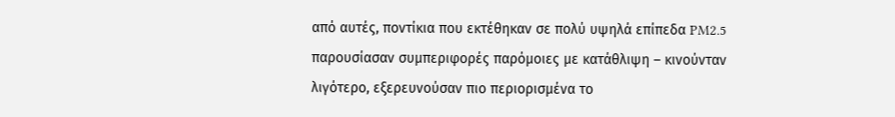από αυτές, ποντίκια που εκτέθηκαν σε πολύ υψηλά επίπεδα PM2.5 παρουσίασαν συμπεριφορές παρόμοιες με κατάθλιψη – κινούνταν λιγότερο, εξερευνούσαν πιο περιορισμένα το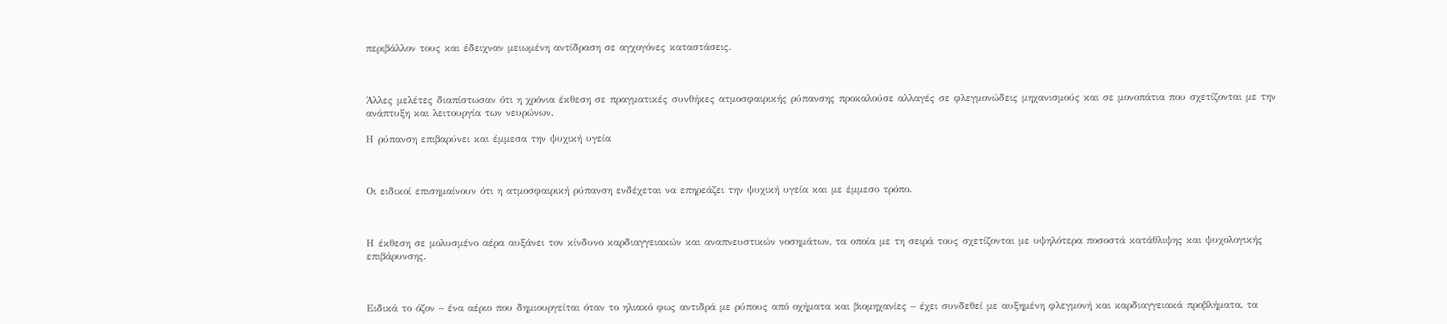περιβάλλον τους και έδειχναν μειωμένη αντίδραση σε αγχογόνες καταστάσεις.



Άλλες μελέτες διαπίστωσαν ότι η χρόνια έκθεση σε πραγματικές συνθήκες ατμοσφαιρικής ρύπανσης προκαλούσε αλλαγές σε φλεγμονώδεις μηχανισμούς και σε μονοπάτια που σχετίζονται με την ανάπτυξη και λειτουργία των νευρώνων.

Η ρύπανση επιβαρύνει και έμμεσα την ψυχική υγεία



Οι ειδικοί επισημαίνουν ότι η ατμοσφαιρική ρύπανση ενδέχεται να επηρεάζει την ψυχική υγεία και με έμμεσο τρόπο.



Η έκθεση σε μολυσμένο αέρα αυξάνει τον κίνδυνο καρδιαγγειακών και αναπνευστικών νοσημάτων, τα οποία με τη σειρά τους σχετίζονται με υψηλότερα ποσοστά κατάθλιψης και ψυχολογικής επιβάρυνσης.



Ειδικά το όζον – ένα αέριο που δημιουργείται όταν το ηλιακό φως αντιδρά με ρύπους από οχήματα και βιομηχανίες – έχει συνδεθεί με αυξημένη φλεγμονή και καρδιαγγειακά προβλήματα, τα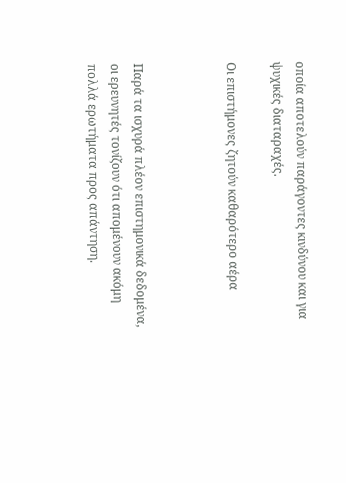οποία αποτελούν παράγοντες κινδύνου και για ψυχικές διαταραχές.

Οι επιστήμονες ζητούν καθαρότερο αέρα



Παρά τα ισχυρά πλέον επιστημονικά δεδομένα, οι ερευνητές τονίζουν ότι απομένουν ακόμη πολλά ερωτήματα προς απάντηση.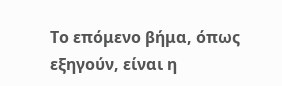Το επόμενο βήμα, όπως εξηγούν, είναι η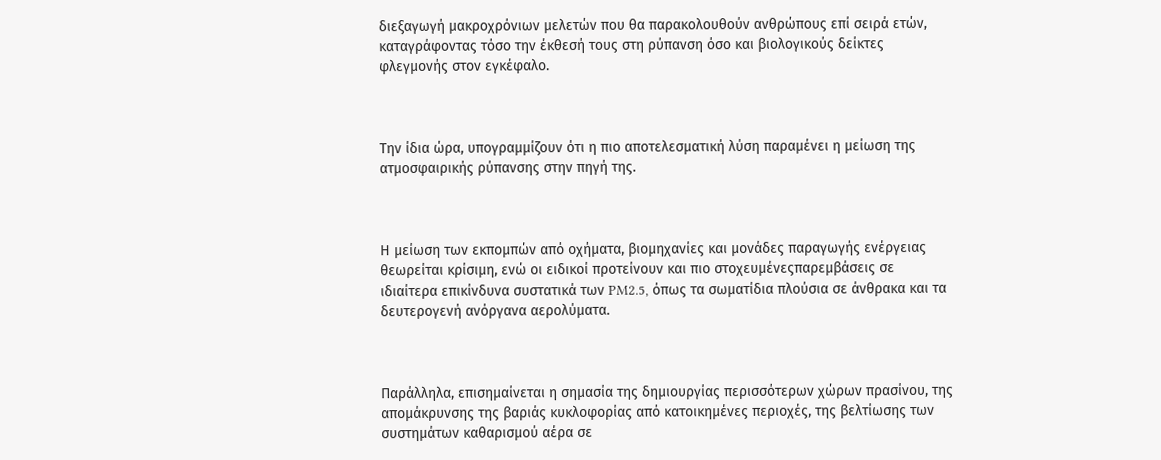διεξαγωγή μακροχρόνιων μελετών που θα παρακολουθούν ανθρώπους επί σειρά ετών, καταγράφοντας τόσο την έκθεσή τους στη ρύπανση όσο και βιολογικούς δείκτες φλεγμονής στον εγκέφαλο.



Την ίδια ώρα, υπογραμμίζουν ότι η πιο αποτελεσματική λύση παραμένει η μείωση της ατμοσφαιρικής ρύπανσης στην πηγή της.



Η μείωση των εκπομπών από οχήματα, βιομηχανίες και μονάδες παραγωγής ενέργειας θεωρείται κρίσιμη, ενώ οι ειδικοί προτείνουν και πιο στοχευμένεςπαρεμβάσεις σε ιδιαίτερα επικίνδυνα συστατικά των PM2.5, όπως τα σωματίδια πλούσια σε άνθρακα και τα δευτερογενή ανόργανα αερολύματα.



Παράλληλα, επισημαίνεται η σημασία της δημιουργίας περισσότερων χώρων πρασίνου, της απομάκρυνσης της βαριάς κυκλοφορίας από κατοικημένες περιοχές, της βελτίωσης των συστημάτων καθαρισμού αέρα σε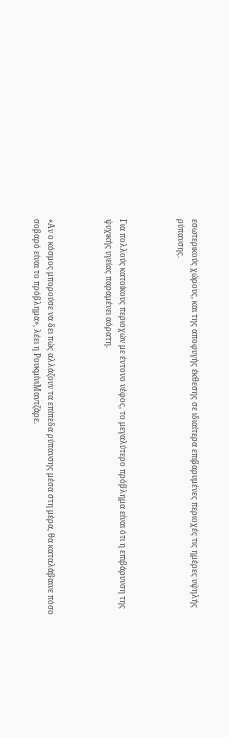εσωτερικούς χώρους, και της αποφυγής έκθεσης σε ιδιαίτερα επιβαρυμένες περιοχές τις ημέρες υψηλής ρύπανσης.



Για πολλούς κατοίκους περιοχών με έντονο νέφος, το μεγαλύτερο πρόβλημα είναι ότι η επιβάρυνση της ψυχικής υγείας παραμένει αόρατη.



«Αν ο κόσμος μπορούσε να δει πώς αλλάζουν τα επίπεδα ρύπανσης μέσα στη μέρα, θα καταλάβαινε πόσο σοβαρό είναι το πρόβλημα», λέει η ΡουκμίνιΜαντζάρε.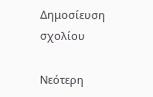Δημοσίευση σχολίου

Νεότερη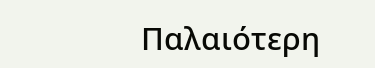Παλαιότερη